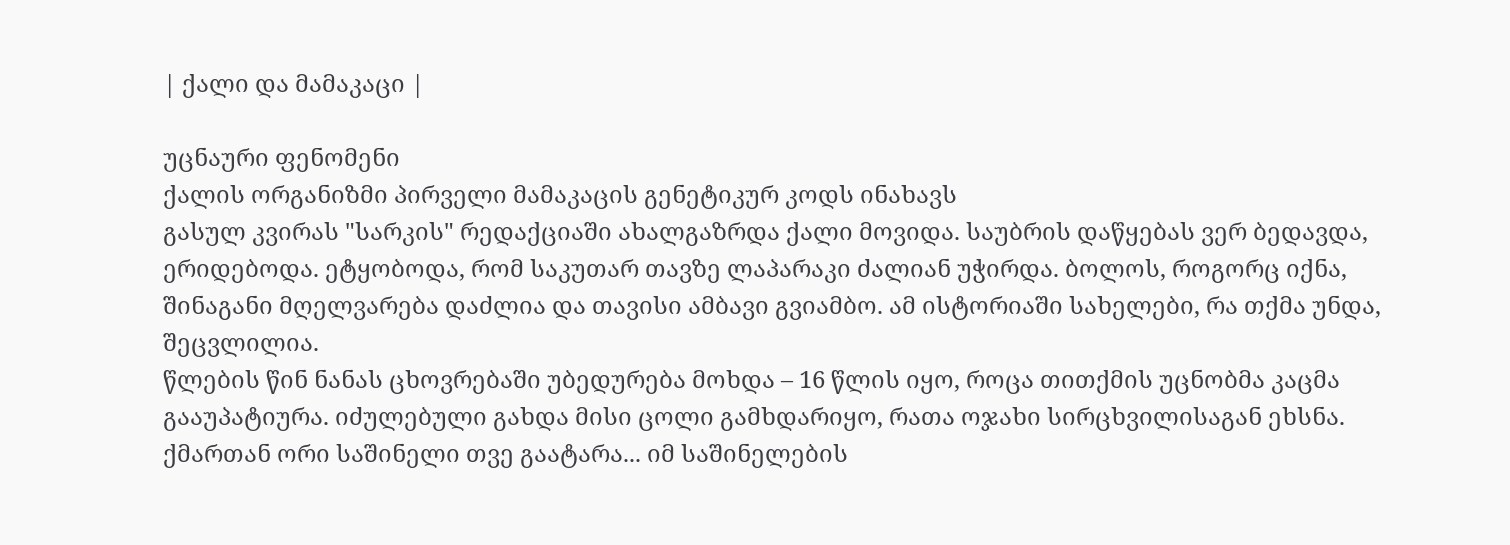| ქალი და მამაკაცი |

უცნაური ფენომენი
ქალის ორგანიზმი პირველი მამაკაცის გენეტიკურ კოდს ინახავს
გასულ კვირას "სარკის" რედაქციაში ახალგაზრდა ქალი მოვიდა. საუბრის დაწყებას ვერ ბედავდა, ერიდებოდა. ეტყობოდა, რომ საკუთარ თავზე ლაპარაკი ძალიან უჭირდა. ბოლოს, როგორც იქნა, შინაგანი მღელვარება დაძლია და თავისი ამბავი გვიამბო. ამ ისტორიაში სახელები, რა თქმა უნდა, შეცვლილია.
წლების წინ ნანას ცხოვრებაში უბედურება მოხდა – 16 წლის იყო, როცა თითქმის უცნობმა კაცმა გააუპატიურა. იძულებული გახდა მისი ცოლი გამხდარიყო, რათა ოჯახი სირცხვილისაგან ეხსნა. ქმართან ორი საშინელი თვე გაატარა... იმ საშინელების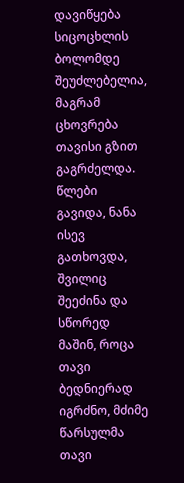დავიწყება სიცოცხლის ბოლომდე შეუძლებელია, მაგრამ ცხოვრება თავისი გზით გაგრძელდა. წლები გავიდა, ნანა ისევ გათხოვდა, შვილიც შეეძინა და სწორედ მაშინ, როცა თავი ბედნიერად იგრძნო, მძიმე წარსულმა თავი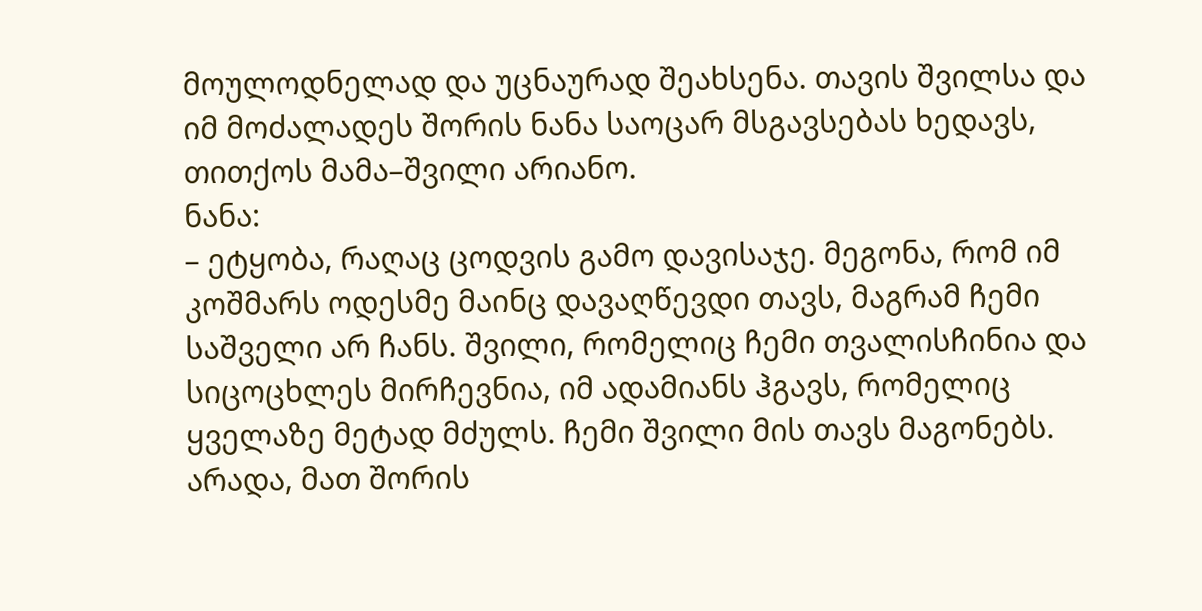მოულოდნელად და უცნაურად შეახსენა. თავის შვილსა და იმ მოძალადეს შორის ნანა საოცარ მსგავსებას ხედავს, თითქოს მამა–შვილი არიანო.
ნანა:
– ეტყობა, რაღაც ცოდვის გამო დავისაჯე. მეგონა, რომ იმ კოშმარს ოდესმე მაინც დავაღწევდი თავს, მაგრამ ჩემი საშველი არ ჩანს. შვილი, რომელიც ჩემი თვალისჩინია და სიცოცხლეს მირჩევნია, იმ ადამიანს ჰგავს, რომელიც ყველაზე მეტად მძულს. ჩემი შვილი მის თავს მაგონებს. არადა, მათ შორის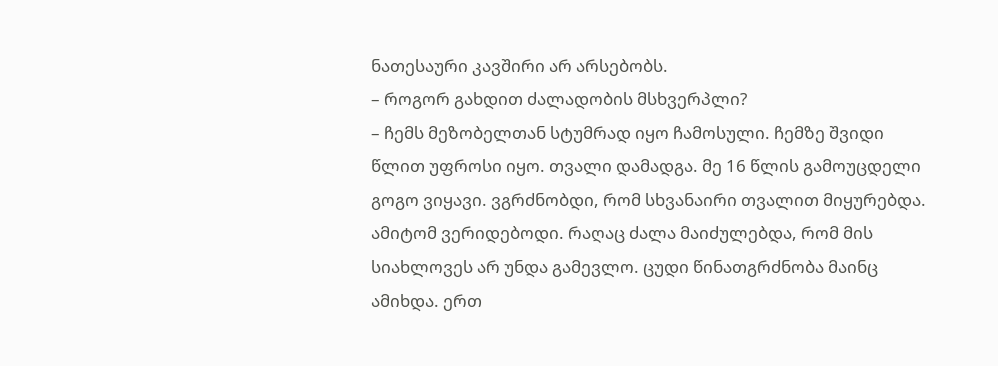ნათესაური კავშირი არ არსებობს.
– როგორ გახდით ძალადობის მსხვერპლი?
– ჩემს მეზობელთან სტუმრად იყო ჩამოსული. ჩემზე შვიდი წლით უფროსი იყო. თვალი დამადგა. მე 16 წლის გამოუცდელი გოგო ვიყავი. ვგრძნობდი, რომ სხვანაირი თვალით მიყურებდა. ამიტომ ვერიდებოდი. რაღაც ძალა მაიძულებდა, რომ მის სიახლოვეს არ უნდა გამევლო. ცუდი წინათგრძნობა მაინც ამიხდა. ერთ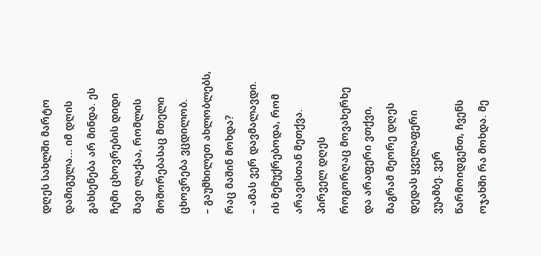დღეს სახლში მარტო დამიგულა... იმ დღის გახსენება არ მინდა. ეს ჩემი ცხოვრების დიდი შავი ლაქაა, რომლის მოშორებასაც მთელი ცხოვრება ვცდილობ.
– გაუმხილეთ ახლობლებს, რაც მაშინ მოხდა?
– ამას ვერ დავმალავდი. ის მემუქრებოდა, რომ არავისთან მეთქვა. პირველ დღეს როგორღაც მოვახერხე და არაფერი ვთქვი, მაგრამ მეორე დღეს დედას ყველაფერი ვუამბე. ვერ წარმოიდგენთ, ჩვენს ოჯახში რა მოხდა. მე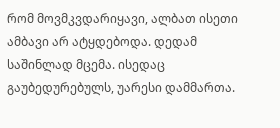რომ მოვმკვდარიყავი, ალბათ ისეთი ამბავი არ ატყდებოდა. დედამ საშინლად მცემა. ისედაც გაუბედურებულს, უარესი დამმართა.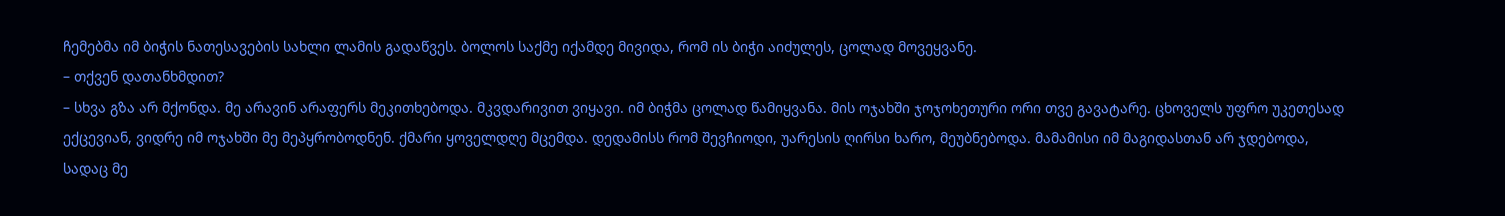ჩემებმა იმ ბიჭის ნათესავების სახლი ლამის გადაწვეს. ბოლოს საქმე იქამდე მივიდა, რომ ის ბიჭი აიძულეს, ცოლად მოვეყვანე.
– თქვენ დათანხმდით?
– სხვა გზა არ მქონდა. მე არავინ არაფერს მეკითხებოდა. მკვდარივით ვიყავი. იმ ბიჭმა ცოლად წამიყვანა. მის ოჯახში ჯოჯოხეთური ორი თვე გავატარე. ცხოველს უფრო უკეთესად ექცევიან, ვიდრე იმ ოჯახში მე მეპყრობოდნენ. ქმარი ყოველდღე მცემდა. დედამისს რომ შევჩიოდი, უარესის ღირსი ხარო, მეუბნებოდა. მამამისი იმ მაგიდასთან არ ჯდებოდა, სადაც მე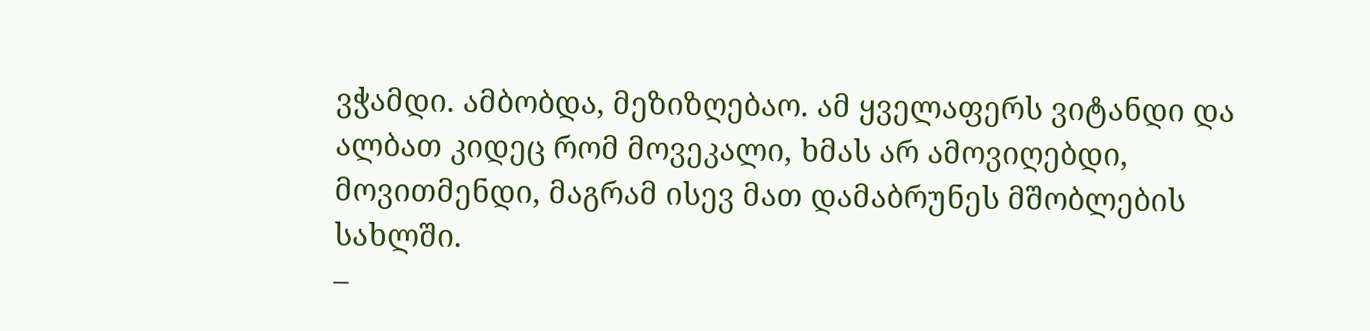ვჭამდი. ამბობდა, მეზიზღებაო. ამ ყველაფერს ვიტანდი და ალბათ კიდეც რომ მოვეკალი, ხმას არ ამოვიღებდი, მოვითმენდი, მაგრამ ისევ მათ დამაბრუნეს მშობლების სახლში.
–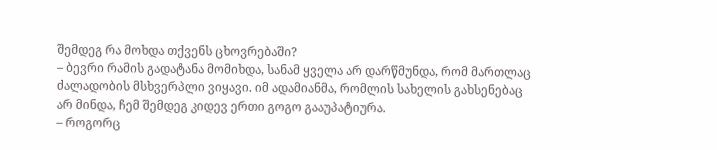შემდეგ რა მოხდა თქვენს ცხოვრებაში?
– ბევრი რამის გადატანა მომიხდა, სანამ ყველა არ დარწმუნდა, რომ მართლაც ძალადობის მსხვერპლი ვიყავი. იმ ადამიანმა, რომლის სახელის გახსენებაც არ მინდა, ჩემ შემდეგ კიდევ ერთი გოგო გააუპატიურა.
– როგორც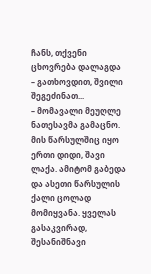ჩანს, თქვენი ცხოვრება დალაგდა – გათხოვდით, შვილი შეგეძინათ...
– მომავალი მეუღლე ნათესავმა გამაცნო. მის წარსულშიც იყო ერთი დიდი, შავი ლაქა. ამიტომ გაბედა და ასეთი წარსულის ქალი ცოლად მომიყვანა. ყველას გასაკვირად, შესანიშნავი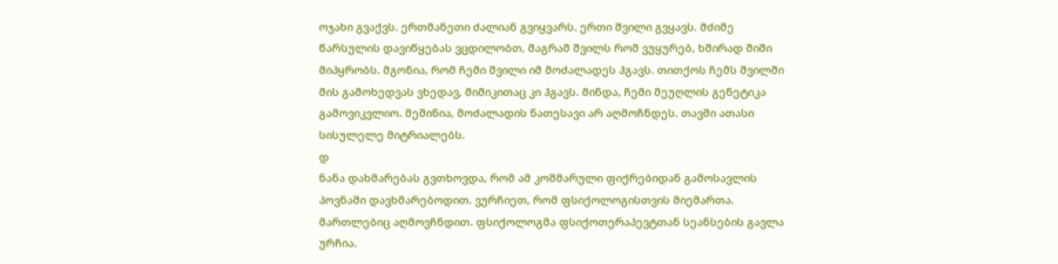ოჯახი გვაქვს. ერთმანეთი ძალიან გვიყვარს. ერთი შვილი გვყავს. მძიმე წარსულის დავიწყებას ვცდილობთ, მაგრამ შვილს რომ ვუყურებ, ხშირად შიში მიპყრობს. მგონია, რომ ჩემი შვილი იმ მოძალადეს ჰგავს. თითქოს ჩემს შვილში მის გამოხედვას ვხედავ, მიმიკითაც კი ჰგავს. მინდა, ჩემი მეუღლის გენეტიკა გამოვიკვლიო. მეშინია, მოძალადის ნათესავი არ აღმოჩნდეს. თავში ათასი სისულელე მიტრიალებს.
დ
ნანა დახმარებას გვთხოვდა, რომ ამ კოშმარული ფიქრებიდან გამოსავლის პოვნაში დავხმარებოდით. ვურჩიეთ, რომ ფსიქოლოგისთვის მიემართა. მართლებიც აღმოვჩნდით. ფსიქოლოგმა ფსიქოთერაპევტთან სეანსების გავლა ურჩია.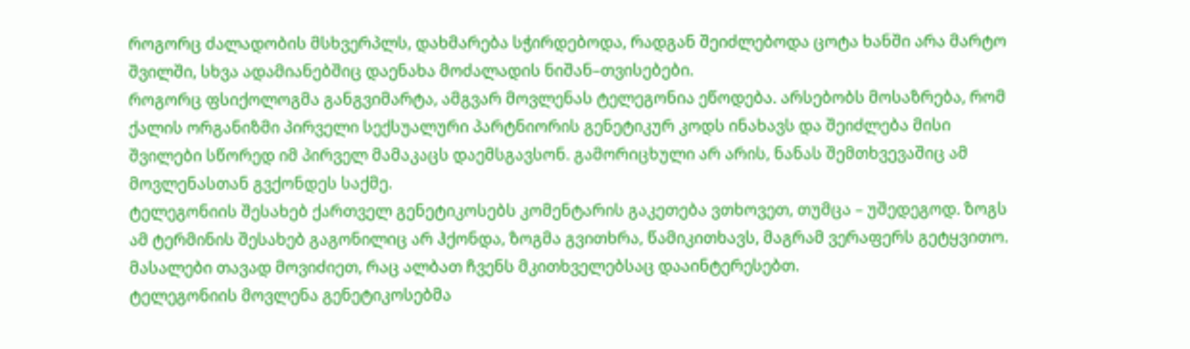როგორც ძალადობის მსხვერპლს, დახმარება სჭირდებოდა, რადგან შეიძლებოდა ცოტა ხანში არა მარტო შვილში, სხვა ადამიანებშიც დაენახა მოძალადის ნიშან–თვისებები.
როგორც ფსიქოლოგმა განგვიმარტა, ამგვარ მოვლენას ტელეგონია ეწოდება. არსებობს მოსაზრება, რომ ქალის ორგანიზმი პირველი სექსუალური პარტნიორის გენეტიკურ კოდს ინახავს და შეიძლება მისი შვილები სწორედ იმ პირველ მამაკაცს დაემსგავსონ. გამორიცხული არ არის, ნანას შემთხვევაშიც ამ მოვლენასთან გვქონდეს საქმე.
ტელეგონიის შესახებ ქართველ გენეტიკოსებს კომენტარის გაკეთება ვთხოვეთ, თუმცა – უშედეგოდ. ზოგს ამ ტერმინის შესახებ გაგონილიც არ ჰქონდა, ზოგმა გვითხრა, წამიკითხავს, მაგრამ ვერაფერს გეტყვითო. მასალები თავად მოვიძიეთ, რაც ალბათ ჩვენს მკითხველებსაც დააინტერესებთ.
ტელეგონიის მოვლენა გენეტიკოსებმა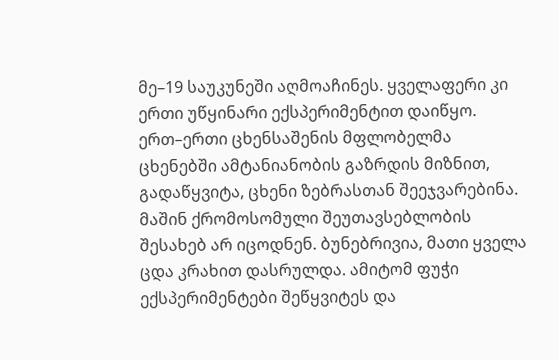მე–19 საუკუნეში აღმოაჩინეს. ყველაფერი კი ერთი უწყინარი ექსპერიმენტით დაიწყო.
ერთ–ერთი ცხენსაშენის მფლობელმა ცხენებში ამტანიანობის გაზრდის მიზნით, გადაწყვიტა, ცხენი ზებრასთან შეეჯვარებინა. მაშინ ქრომოსომული შეუთავსებლობის შესახებ არ იცოდნენ. ბუნებრივია, მათი ყველა ცდა კრახით დასრულდა. ამიტომ ფუჭი ექსპერიმენტები შეწყვიტეს და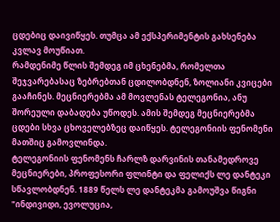ცდებიც დაივიწყეს. თუმცა ამ ექსპერიმენტის გახსენება კვლავ მოუწიათ.
რამდენიმე წლის შემდეგ იმ ცხენებმა, რომელთა შეჯვარებასაც ზებრებთან ცდილობდნენ, ზოლიანი კვიცები გააჩინეს. მეცნიერებმა ამ მოვლენას ტელეგონია, ანუ შორეული დაბადება უწოდეს. ამის შემდეგ მეცნიერებმა ცდები სხვა ცხოველებზეც დაიწყეს. ტელეგონიის ფენომენი მათშიც გამოვლინდა.
ტელეგონიის ფენომენს ჩარლზ დარვინის თანამედროვე მეცნიერები, პროფესორი ფლინტი და ფელიქს ლე დანტეკი სწავლობდნენ. 1889 წელს ლე დანტეკმა გამოუშვა წიგნი "ინდივიდი, ევოლუცია,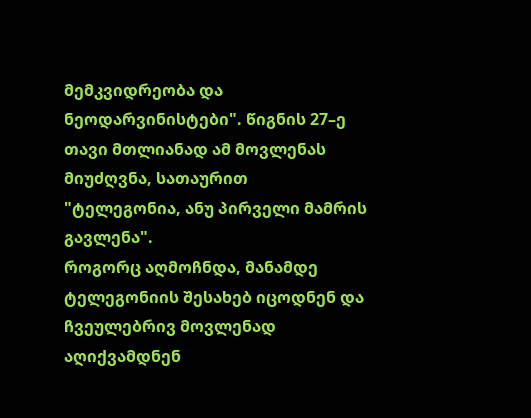მემკვიდრეობა და ნეოდარვინისტები". წიგნის 27–ე თავი მთლიანად ამ მოვლენას მიუძღვნა, სათაურით "ტელეგონია, ანუ პირველი მამრის გავლენა".
როგორც აღმოჩნდა, მანამდე ტელეგონიის შესახებ იცოდნენ და ჩვეულებრივ მოვლენად აღიქვამდნენ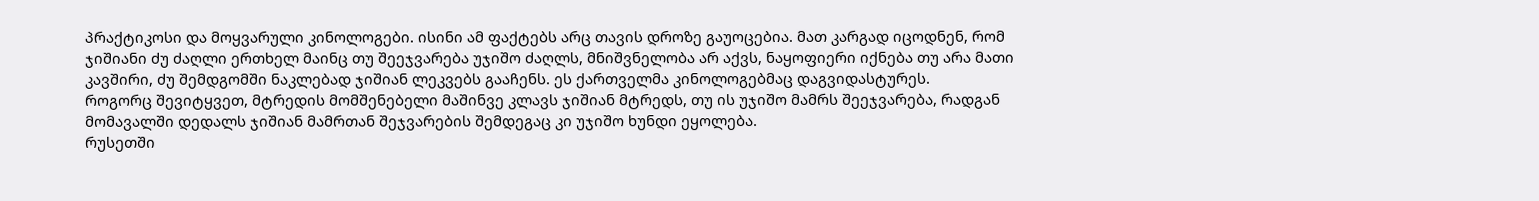პრაქტიკოსი და მოყვარული კინოლოგები. ისინი ამ ფაქტებს არც თავის დროზე გაუოცებია. მათ კარგად იცოდნენ, რომ ჯიშიანი ძუ ძაღლი ერთხელ მაინც თუ შეეჯვარება უჯიშო ძაღლს, მნიშვნელობა არ აქვს, ნაყოფიერი იქნება თუ არა მათი კავშირი, ძუ შემდგომში ნაკლებად ჯიშიან ლეკვებს გააჩენს. ეს ქართველმა კინოლოგებმაც დაგვიდასტურეს.
როგორც შევიტყვეთ, მტრედის მომშენებელი მაშინვე კლავს ჯიშიან მტრედს, თუ ის უჯიშო მამრს შეეჯვარება, რადგან მომავალში დედალს ჯიშიან მამრთან შეჯვარების შემდეგაც კი უჯიშო ხუნდი ეყოლება.
რუსეთში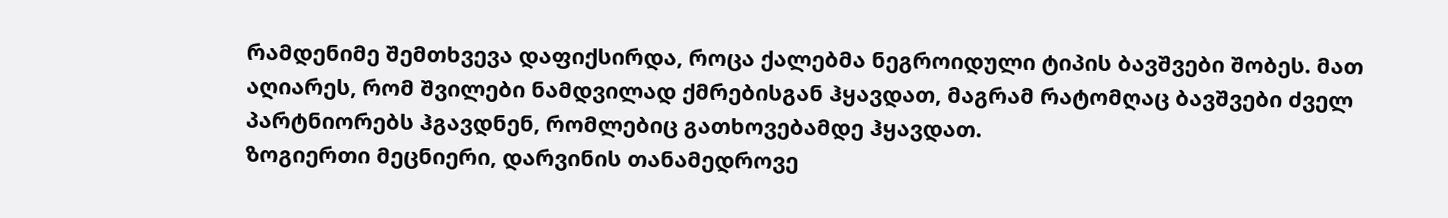რამდენიმე შემთხვევა დაფიქსირდა, როცა ქალებმა ნეგროიდული ტიპის ბავშვები შობეს. მათ აღიარეს, რომ შვილები ნამდვილად ქმრებისგან ჰყავდათ, მაგრამ რატომღაც ბავშვები ძველ პარტნიორებს ჰგავდნენ, რომლებიც გათხოვებამდე ჰყავდათ.
ზოგიერთი მეცნიერი, დარვინის თანამედროვე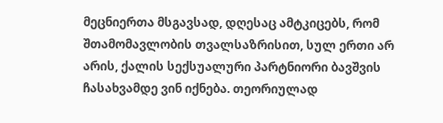მეცნიერთა მსგავსად, დღესაც ამტკიცებს, რომ შთამომავლობის თვალსაზრისით, სულ ერთი არ არის, ქალის სექსუალური პარტნიორი ბავშვის ჩასახვამდე ვინ იქნება. თეორიულად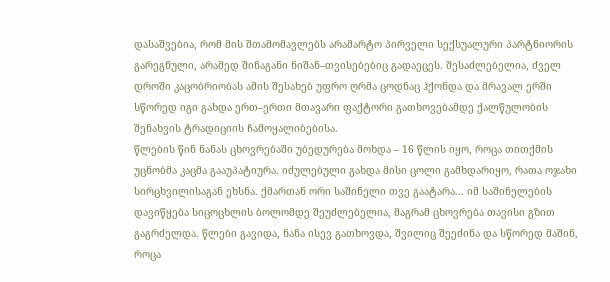დასაშვებია, რომ მის შთამომავლებს არამარტო პირველი სექსუალური პარტნიორის გარეგნული, არამედ შინაგანი ნიშან–თვისებებიც გადაეცეს. შესაძლებელია, ძველ დროში კაცობრიობას ამის შესახებ უფრო ღრმა ცოდნაც ჰქონდა და მრავალ ერში სწორედ იგი გახდა ერთ–ერთი მთავარი ფაქტორი გათხოვებამდე ქალწულობის შენახვის ტრადიციის ჩამოყალიბებისა.
წლების წინ ნანას ცხოვრებაში უბედურება მოხდა – 16 წლის იყო, როცა თითქმის უცნობმა კაცმა გააუპატიურა. იძულებული გახდა მისი ცოლი გამხდარიყო, რათა ოჯახი სირცხვილისაგან ეხსნა. ქმართან ორი საშინელი თვე გაატარა... იმ საშინელების დავიწყება სიცოცხლის ბოლომდე შეუძლებელია, მაგრამ ცხოვრება თავისი გზით გაგრძელდა. წლები გავიდა, ნანა ისევ გათხოვდა, შვილიც შეეძინა და სწორედ მაშინ, როცა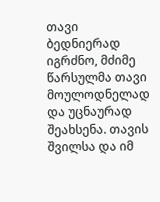თავი ბედნიერად იგრძნო, მძიმე წარსულმა თავი მოულოდნელად და უცნაურად შეახსენა. თავის შვილსა და იმ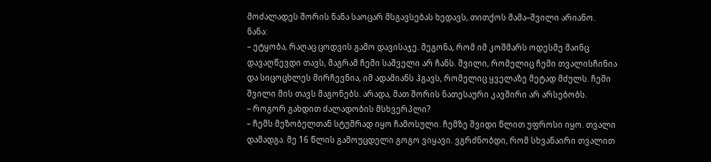მოძალადეს შორის ნანა საოცარ მსგავსებას ხედავს, თითქოს მამა–შვილი არიანო.
ნანა:
– ეტყობა, რაღაც ცოდვის გამო დავისაჯე. მეგონა, რომ იმ კოშმარს ოდესმე მაინც დავაღწევდი თავს, მაგრამ ჩემი საშველი არ ჩანს. შვილი, რომელიც ჩემი თვალისჩინია და სიცოცხლეს მირჩევნია, იმ ადამიანს ჰგავს, რომელიც ყველაზე მეტად მძულს. ჩემი შვილი მის თავს მაგონებს. არადა, მათ შორის ნათესაური კავშირი არ არსებობს.
– როგორ გახდით ძალადობის მსხვერპლი?
– ჩემს მეზობელთან სტუმრად იყო ჩამოსული. ჩემზე შვიდი წლით უფროსი იყო. თვალი დამადგა. მე 16 წლის გამოუცდელი გოგო ვიყავი. ვგრძნობდი, რომ სხვანაირი თვალით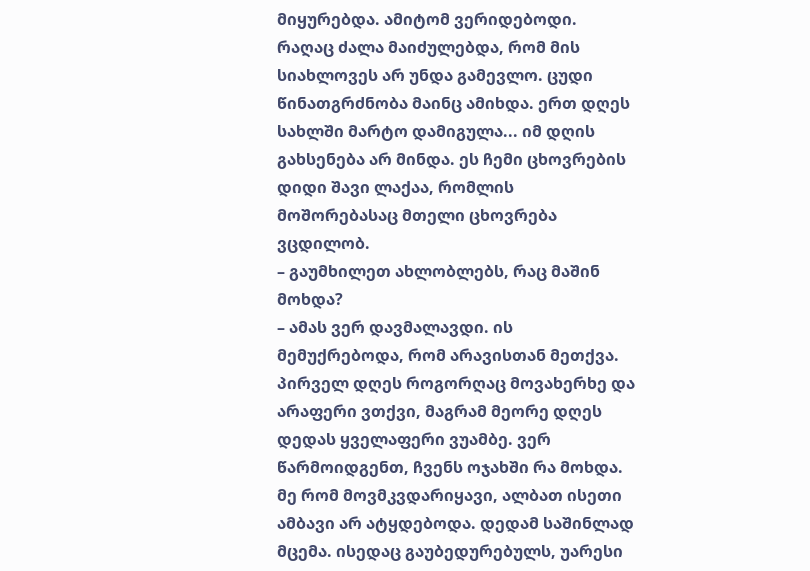მიყურებდა. ამიტომ ვერიდებოდი. რაღაც ძალა მაიძულებდა, რომ მის სიახლოვეს არ უნდა გამევლო. ცუდი წინათგრძნობა მაინც ამიხდა. ერთ დღეს სახლში მარტო დამიგულა... იმ დღის გახსენება არ მინდა. ეს ჩემი ცხოვრების დიდი შავი ლაქაა, რომლის მოშორებასაც მთელი ცხოვრება ვცდილობ.
– გაუმხილეთ ახლობლებს, რაც მაშინ მოხდა?
– ამას ვერ დავმალავდი. ის მემუქრებოდა, რომ არავისთან მეთქვა. პირველ დღეს როგორღაც მოვახერხე და არაფერი ვთქვი, მაგრამ მეორე დღეს დედას ყველაფერი ვუამბე. ვერ წარმოიდგენთ, ჩვენს ოჯახში რა მოხდა. მე რომ მოვმკვდარიყავი, ალბათ ისეთი ამბავი არ ატყდებოდა. დედამ საშინლად მცემა. ისედაც გაუბედურებულს, უარესი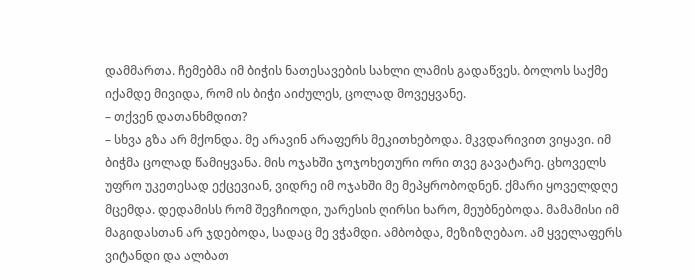დამმართა. ჩემებმა იმ ბიჭის ნათესავების სახლი ლამის გადაწვეს. ბოლოს საქმე იქამდე მივიდა, რომ ის ბიჭი აიძულეს, ცოლად მოვეყვანე.
– თქვენ დათანხმდით?
– სხვა გზა არ მქონდა. მე არავინ არაფერს მეკითხებოდა. მკვდარივით ვიყავი. იმ ბიჭმა ცოლად წამიყვანა. მის ოჯახში ჯოჯოხეთური ორი თვე გავატარე. ცხოველს უფრო უკეთესად ექცევიან, ვიდრე იმ ოჯახში მე მეპყრობოდნენ. ქმარი ყოველდღე მცემდა. დედამისს რომ შევჩიოდი, უარესის ღირსი ხარო, მეუბნებოდა. მამამისი იმ მაგიდასთან არ ჯდებოდა, სადაც მე ვჭამდი. ამბობდა, მეზიზღებაო. ამ ყველაფერს ვიტანდი და ალბათ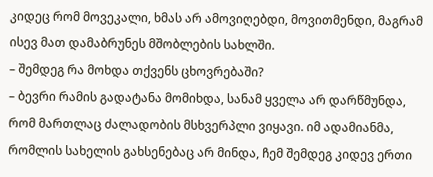კიდეც რომ მოვეკალი, ხმას არ ამოვიღებდი, მოვითმენდი, მაგრამ ისევ მათ დამაბრუნეს მშობლების სახლში.
– შემდეგ რა მოხდა თქვენს ცხოვრებაში?
– ბევრი რამის გადატანა მომიხდა, სანამ ყველა არ დარწმუნდა, რომ მართლაც ძალადობის მსხვერპლი ვიყავი. იმ ადამიანმა, რომლის სახელის გახსენებაც არ მინდა, ჩემ შემდეგ კიდევ ერთი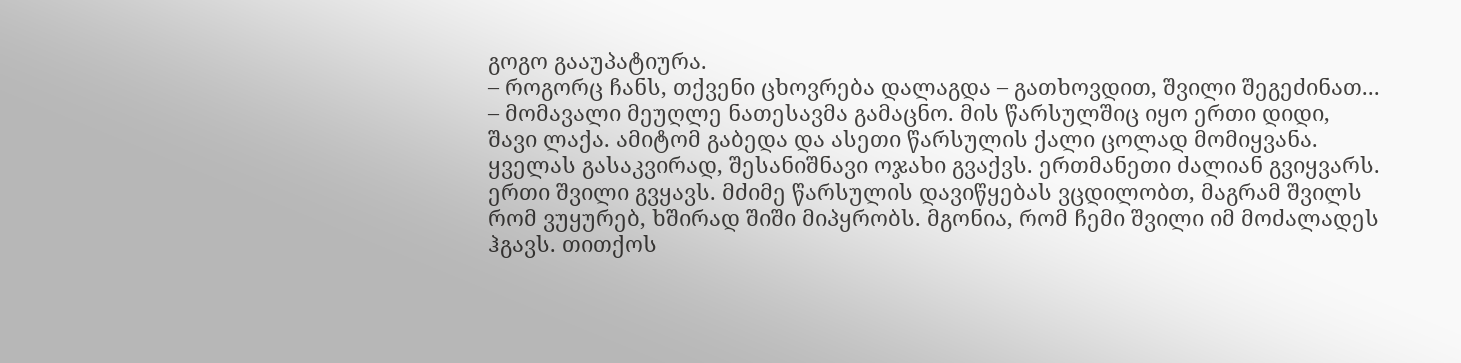გოგო გააუპატიურა.
– როგორც ჩანს, თქვენი ცხოვრება დალაგდა – გათხოვდით, შვილი შეგეძინათ...
– მომავალი მეუღლე ნათესავმა გამაცნო. მის წარსულშიც იყო ერთი დიდი, შავი ლაქა. ამიტომ გაბედა და ასეთი წარსულის ქალი ცოლად მომიყვანა. ყველას გასაკვირად, შესანიშნავი ოჯახი გვაქვს. ერთმანეთი ძალიან გვიყვარს. ერთი შვილი გვყავს. მძიმე წარსულის დავიწყებას ვცდილობთ, მაგრამ შვილს რომ ვუყურებ, ხშირად შიში მიპყრობს. მგონია, რომ ჩემი შვილი იმ მოძალადეს ჰგავს. თითქოს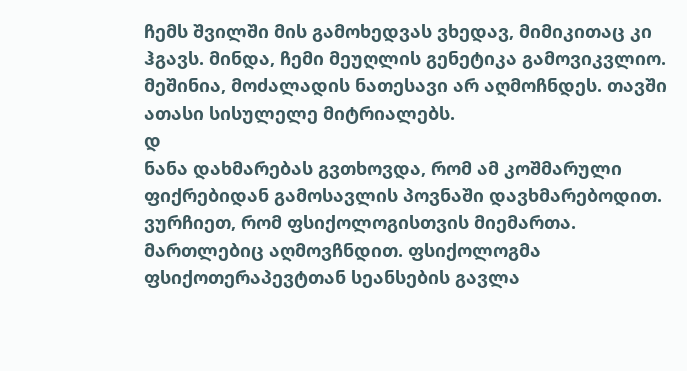ჩემს შვილში მის გამოხედვას ვხედავ, მიმიკითაც კი ჰგავს. მინდა, ჩემი მეუღლის გენეტიკა გამოვიკვლიო. მეშინია, მოძალადის ნათესავი არ აღმოჩნდეს. თავში ათასი სისულელე მიტრიალებს.
დ
ნანა დახმარებას გვთხოვდა, რომ ამ კოშმარული ფიქრებიდან გამოსავლის პოვნაში დავხმარებოდით. ვურჩიეთ, რომ ფსიქოლოგისთვის მიემართა. მართლებიც აღმოვჩნდით. ფსიქოლოგმა ფსიქოთერაპევტთან სეანსების გავლა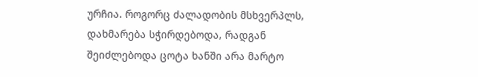ურჩია. როგორც ძალადობის მსხვერპლს, დახმარება სჭირდებოდა, რადგან შეიძლებოდა ცოტა ხანში არა მარტო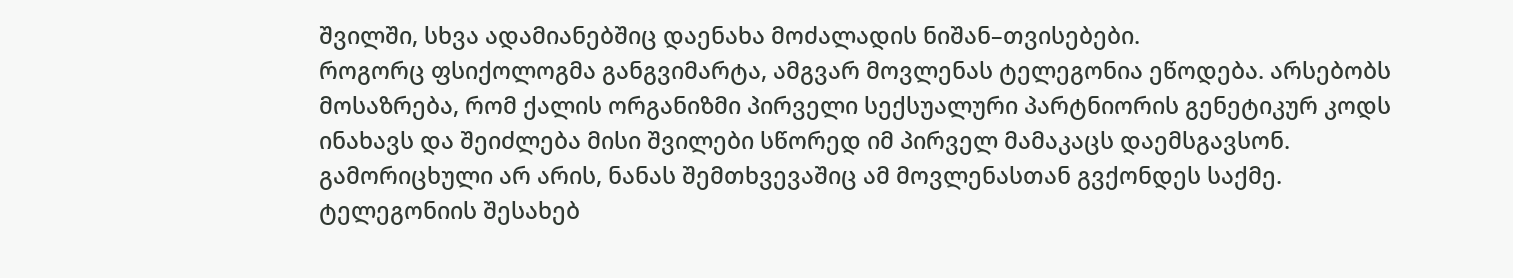შვილში, სხვა ადამიანებშიც დაენახა მოძალადის ნიშან–თვისებები.
როგორც ფსიქოლოგმა განგვიმარტა, ამგვარ მოვლენას ტელეგონია ეწოდება. არსებობს მოსაზრება, რომ ქალის ორგანიზმი პირველი სექსუალური პარტნიორის გენეტიკურ კოდს ინახავს და შეიძლება მისი შვილები სწორედ იმ პირველ მამაკაცს დაემსგავსონ. გამორიცხული არ არის, ნანას შემთხვევაშიც ამ მოვლენასთან გვქონდეს საქმე.
ტელეგონიის შესახებ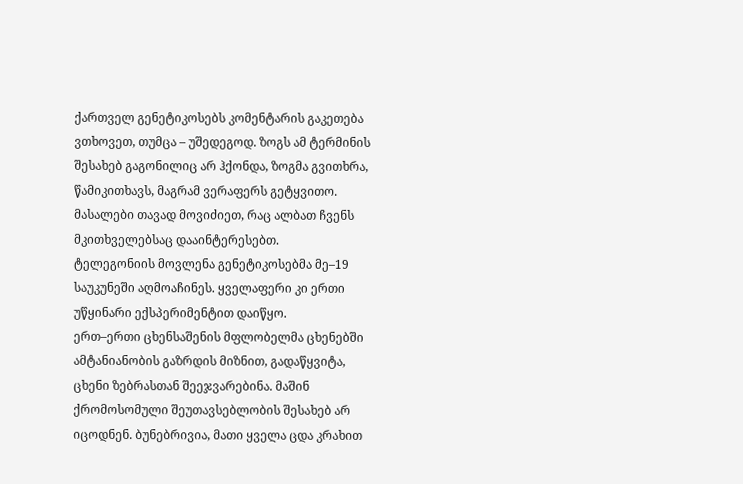ქართველ გენეტიკოსებს კომენტარის გაკეთება ვთხოვეთ, თუმცა – უშედეგოდ. ზოგს ამ ტერმინის შესახებ გაგონილიც არ ჰქონდა, ზოგმა გვითხრა, წამიკითხავს, მაგრამ ვერაფერს გეტყვითო. მასალები თავად მოვიძიეთ, რაც ალბათ ჩვენს მკითხველებსაც დააინტერესებთ.
ტელეგონიის მოვლენა გენეტიკოსებმა მე–19 საუკუნეში აღმოაჩინეს. ყველაფერი კი ერთი უწყინარი ექსპერიმენტით დაიწყო.
ერთ–ერთი ცხენსაშენის მფლობელმა ცხენებში ამტანიანობის გაზრდის მიზნით, გადაწყვიტა, ცხენი ზებრასთან შეეჯვარებინა. მაშინ ქრომოსომული შეუთავსებლობის შესახებ არ იცოდნენ. ბუნებრივია, მათი ყველა ცდა კრახით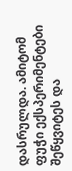დასრულდა. ამიტომ ფუჭი ექსპერიმენტები შეწყვიტეს და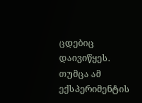ცდებიც დაივიწყეს. თუმცა ამ ექსპერიმენტის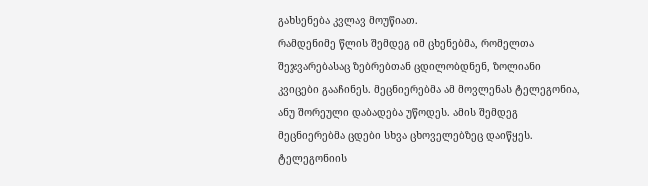გახსენება კვლავ მოუწიათ.
რამდენიმე წლის შემდეგ იმ ცხენებმა, რომელთა შეჯვარებასაც ზებრებთან ცდილობდნენ, ზოლიანი კვიცები გააჩინეს. მეცნიერებმა ამ მოვლენას ტელეგონია, ანუ შორეული დაბადება უწოდეს. ამის შემდეგ მეცნიერებმა ცდები სხვა ცხოველებზეც დაიწყეს. ტელეგონიის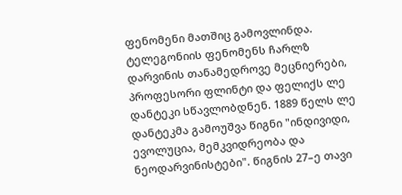ფენომენი მათშიც გამოვლინდა.
ტელეგონიის ფენომენს ჩარლზ დარვინის თანამედროვე მეცნიერები, პროფესორი ფლინტი და ფელიქს ლე დანტეკი სწავლობდნენ. 1889 წელს ლე დანტეკმა გამოუშვა წიგნი "ინდივიდი, ევოლუცია, მემკვიდრეობა და ნეოდარვინისტები". წიგნის 27–ე თავი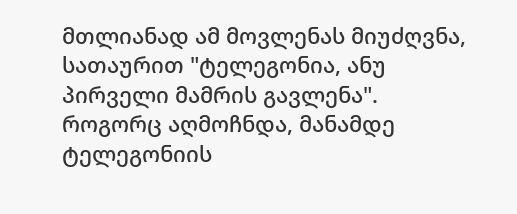მთლიანად ამ მოვლენას მიუძღვნა, სათაურით "ტელეგონია, ანუ პირველი მამრის გავლენა".
როგორც აღმოჩნდა, მანამდე ტელეგონიის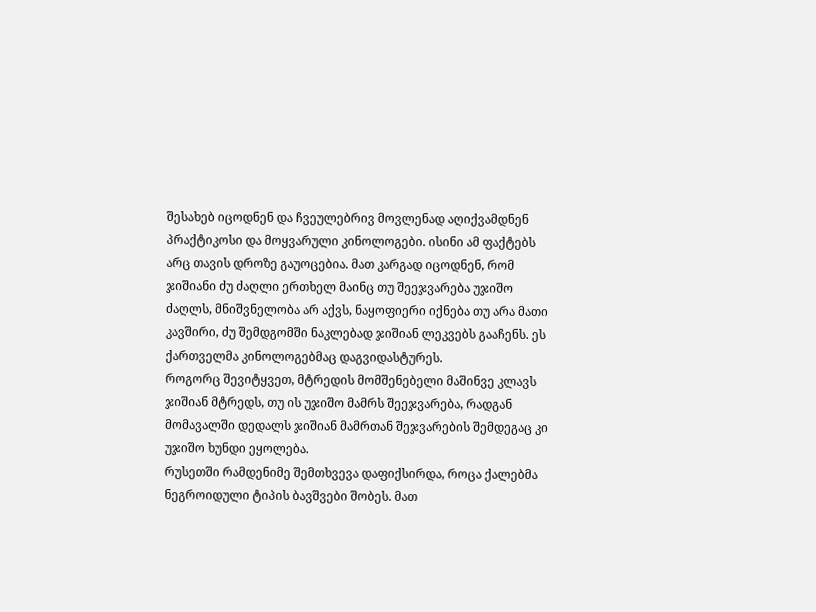შესახებ იცოდნენ და ჩვეულებრივ მოვლენად აღიქვამდნენ პრაქტიკოსი და მოყვარული კინოლოგები. ისინი ამ ფაქტებს არც თავის დროზე გაუოცებია. მათ კარგად იცოდნენ, რომ ჯიშიანი ძუ ძაღლი ერთხელ მაინც თუ შეეჯვარება უჯიშო ძაღლს, მნიშვნელობა არ აქვს, ნაყოფიერი იქნება თუ არა მათი კავშირი, ძუ შემდგომში ნაკლებად ჯიშიან ლეკვებს გააჩენს. ეს ქართველმა კინოლოგებმაც დაგვიდასტურეს.
როგორც შევიტყვეთ, მტრედის მომშენებელი მაშინვე კლავს ჯიშიან მტრედს, თუ ის უჯიშო მამრს შეეჯვარება, რადგან მომავალში დედალს ჯიშიან მამრთან შეჯვარების შემდეგაც კი უჯიშო ხუნდი ეყოლება.
რუსეთში რამდენიმე შემთხვევა დაფიქსირდა, როცა ქალებმა ნეგროიდული ტიპის ბავშვები შობეს. მათ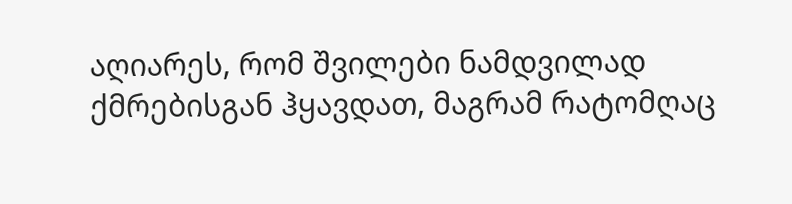აღიარეს, რომ შვილები ნამდვილად ქმრებისგან ჰყავდათ, მაგრამ რატომღაც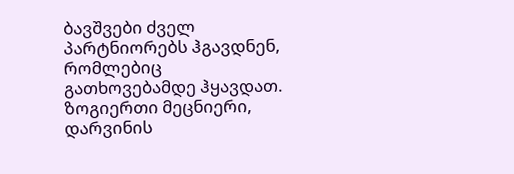ბავშვები ძველ პარტნიორებს ჰგავდნენ, რომლებიც გათხოვებამდე ჰყავდათ.
ზოგიერთი მეცნიერი, დარვინის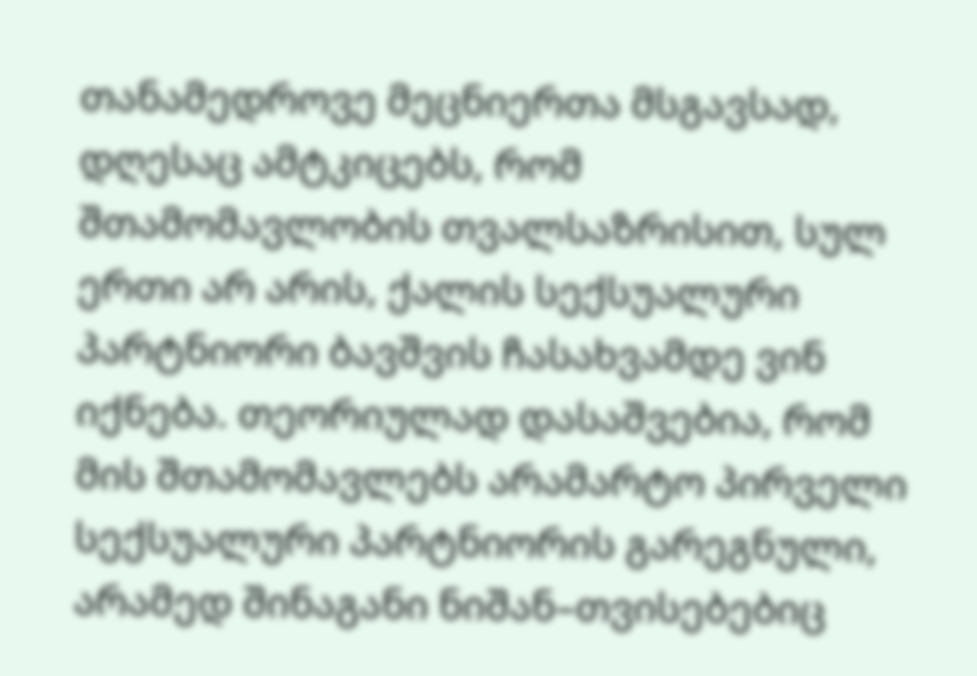თანამედროვე მეცნიერთა მსგავსად, დღესაც ამტკიცებს, რომ შთამომავლობის თვალსაზრისით, სულ ერთი არ არის, ქალის სექსუალური პარტნიორი ბავშვის ჩასახვამდე ვინ იქნება. თეორიულად დასაშვებია, რომ მის შთამომავლებს არამარტო პირველი სექსუალური პარტნიორის გარეგნული, არამედ შინაგანი ნიშან–თვისებებიც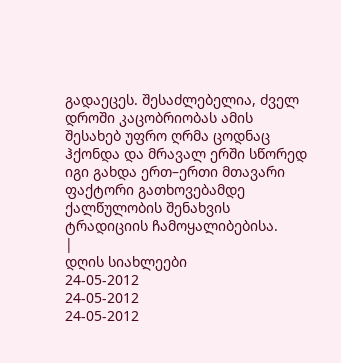გადაეცეს. შესაძლებელია, ძველ დროში კაცობრიობას ამის შესახებ უფრო ღრმა ცოდნაც ჰქონდა და მრავალ ერში სწორედ იგი გახდა ერთ–ერთი მთავარი ფაქტორი გათხოვებამდე ქალწულობის შენახვის ტრადიციის ჩამოყალიბებისა.
|
დღის სიახლეები
24-05-2012
24-05-2012
24-05-2012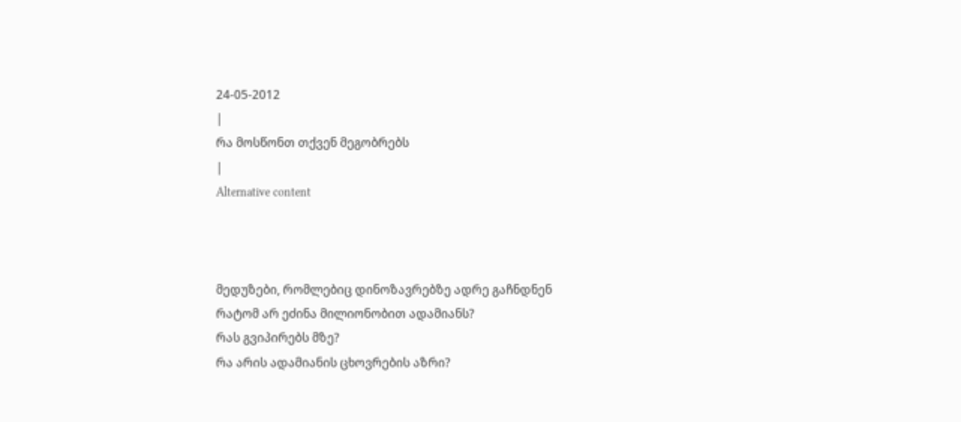24-05-2012
|
რა მოსწონთ თქვენ მეგობრებს
|
Alternative content



მედუზები, რომლებიც დინოზავრებზე ადრე გაჩნდნენ
რატომ არ ეძინა მილიონობით ადამიანს?
რას გვიპირებს მზე?
რა არის ადამიანის ცხოვრების აზრი?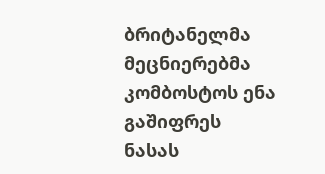ბრიტანელმა მეცნიერებმა კომბოსტოს ენა გაშიფრეს
ნასას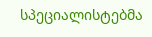სპეციალისტებმა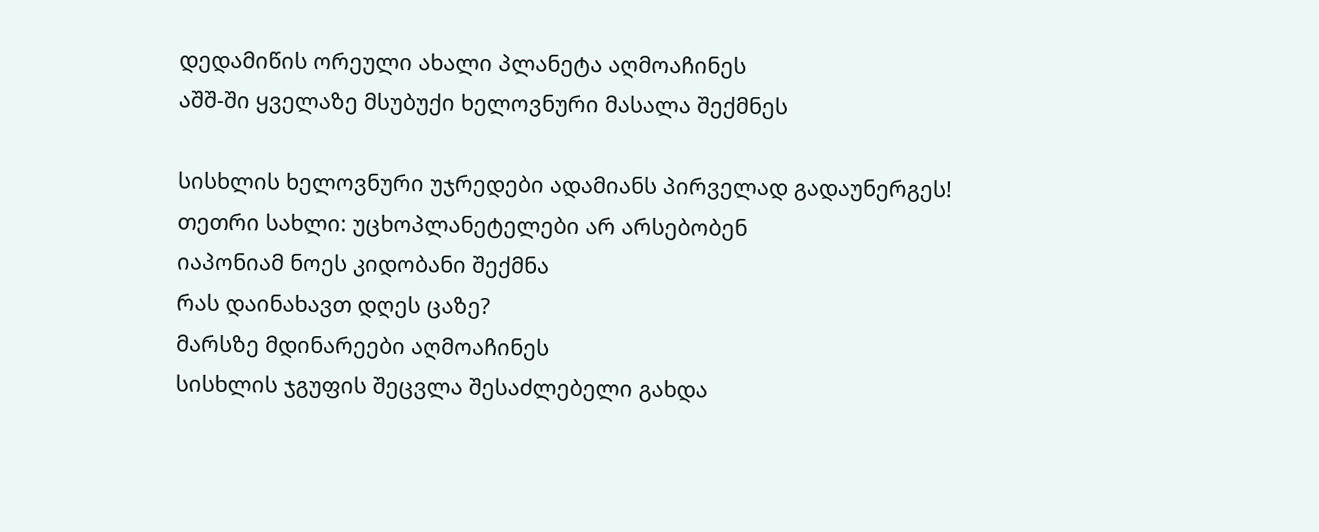დედამიწის ორეული ახალი პლანეტა აღმოაჩინეს
აშშ-ში ყველაზე მსუბუქი ხელოვნური მასალა შექმნეს

სისხლის ხელოვნური უჯრედები ადამიანს პირველად გადაუნერგეს!
თეთრი სახლი: უცხოპლანეტელები არ არსებობენ
იაპონიამ ნოეს კიდობანი შექმნა
რას დაინახავთ დღეს ცაზე?
მარსზე მდინარეები აღმოაჩინეს
სისხლის ჯგუფის შეცვლა შესაძლებელი გახდა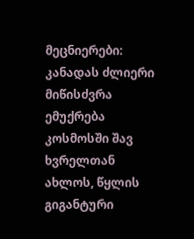მეცნიერები: კანადას ძლიერი მიწისძვრა ემუქრება
კოსმოსში შავ ხვრელთან ახლოს, წყლის გიგანტური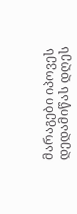მარაგები იპოვეს
დედამიწას დღეს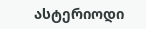ასტერიოდი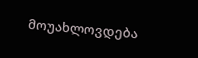მოუახლოვდება